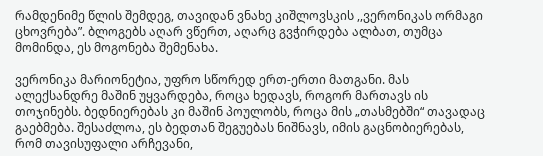რამდენიმე წლის შემდეგ, თავიდან ვნახე კიშლოვსკის ,,ვერონიკას ორმაგი ცხოვრება”. ბლოგებს აღარ ვწერთ, აღარც გვჭირდება ალბათ, თუმცა მომინდა, ეს მოგონება შემენახა.

ვერონიკა მარიონეტია, უფრო სწორედ ერთ-ერთი მათგანი. მას ალექსანდრე მაშინ უყვარდება, როცა ხედავს, როგორ მართავს ის თოჯინებს. ბედნიერებას კი მაშინ პოულობს, როცა მის „თასმებში“ თავადაც გაებმება. შესაძლოა, ეს ბედთან შეგუებას ნიშნავს, იმის გაცნობიერებას, რომ თავისუფალი არჩევანი,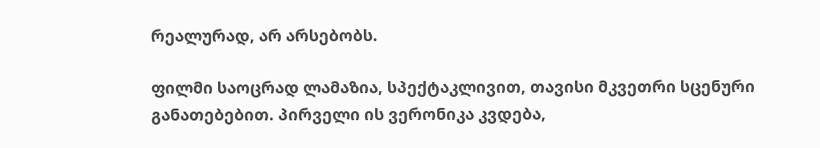რეალურად, არ არსებობს.

ფილმი საოცრად ლამაზია, სპექტაკლივით, თავისი მკვეთრი სცენური განათებებით. პირველი ის ვერონიკა კვდება,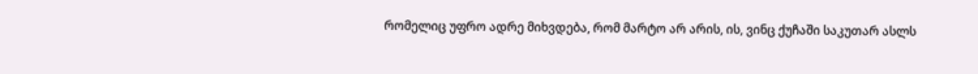რომელიც უფრო ადრე მიხვდება, რომ მარტო არ არის, ის, ვინც ქუჩაში საკუთარ ასლს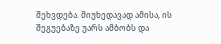შეხვდება. მიუხედავად ამისა, ის შეგუებაზე უარს ამბობს და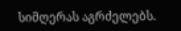სიმღერას აგრძელებს.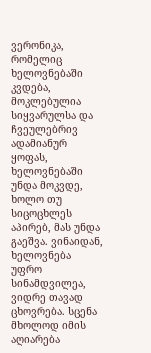ვერონიკა, რომელიც ხელოვნებაში კვდება, მოკლებულია სიყვარულსა და ჩვეულებრივ ადამიანურ ყოფას, ხელოვნებაში უნდა მოკვდე, ხოლო თუ სიცოცხლეს აპირებ, მას უნდა გაეშვა. ვინაიდან, ხელოვნება უფრო სინამდვილეა, ვიდრე თავად ცხოვრება. სცენა მხოლოდ იმის აღიარება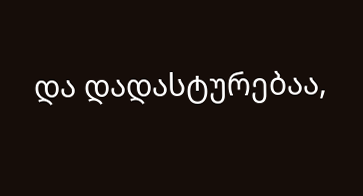და დადასტურებაა,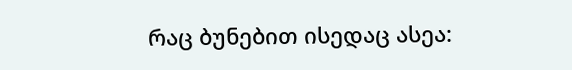რაც ბუნებით ისედაც ასეა: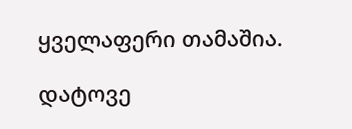ყველაფერი თამაშია.

დატოვე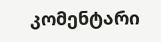კომენტარი